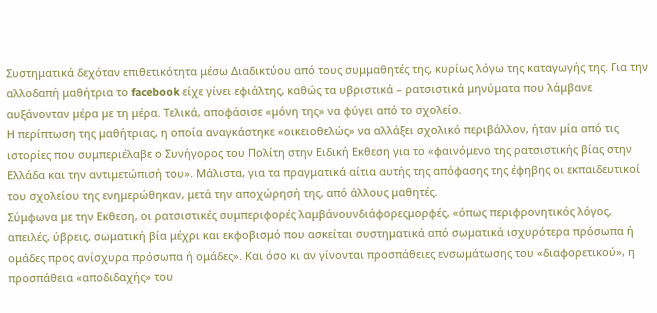Συστηματικά δεχόταν επιθετικότητα μέσω Διαδικτύου από τους συμμαθητές της, κυρίως λόγω της καταγωγής της. Για την αλλοδαπή μαθήτρια το facebook είχε γίνει εφιάλτης, καθώς τα υβριστικά – ρατσιστικά μηνύματα που λάμβανε αυξάνονταν μέρα με τη μέρα. Τελικά, αποφάσισε «μόνη της» να φύγει από το σχολείο.
Η περίπτωση της μαθήτριας, η οποία αναγκάστηκε «οικειοθελώς» να αλλάξει σχολικό περιβάλλον, ήταν μία από τις ιστορίες που συμπεριέλαβε ο Συνήγορος του Πολίτη στην Ειδική Εκθεση για το «φαινόμενο της ρατσιστικής βίας στην Ελλάδα και την αντιμετώπισή του». Μάλιστα, για τα πραγματικά αίτια αυτής της απόφασης της έφηβης οι εκπαιδευτικοί του σχολείου της ενημερώθηκαν, μετά την αποχώρησή της, από άλλους μαθητές.
Σύμφωνα με την Εκθεση, οι ρατσιστικές συμπεριφορές λαμβάνουνδιάφορεςμορφές, «όπως περιφρονητικός λόγος, απειλές, ύβρεις, σωματική βία μέχρι και εκφοβισμό που ασκείται συστηματικά από σωματικά ισχυρότερα πρόσωπα ή ομάδες προς ανίσχυρα πρόσωπα ή ομάδες». Και όσο κι αν γίνονται προσπάθειες ενσωμάτωσης του «διαφορετικού», η προσπάθεια «αποδιδαχής» του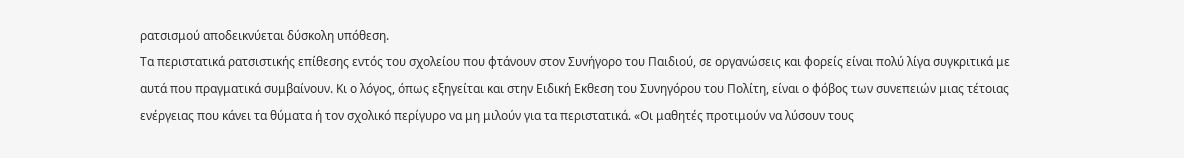ρατσισμού αποδεικνύεται δύσκολη υπόθεση.
Τα περιστατικά ρατσιστικής επίθεσης εντός του σχολείου που φτάνουν στον Συνήγορο του Παιδιού, σε οργανώσεις και φορείς είναι πολύ λίγα συγκριτικά με αυτά που πραγματικά συμβαίνουν. Κι ο λόγος, όπως εξηγείται και στην Ειδική Εκθεση του Συνηγόρου του Πολίτη, είναι ο φόβος των συνεπειών μιας τέτοιας ενέργειας που κάνει τα θύματα ή τον σχολικό περίγυρο να μη μιλούν για τα περιστατικά. «Οι μαθητές προτιμούν να λύσουν τους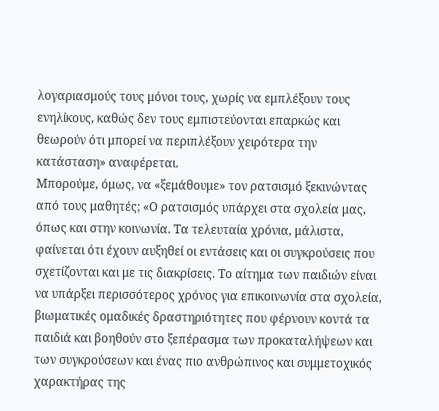λογαριασμούς τους μόνοι τους, χωρίς να εμπλέξουν τους ενηλίκους, καθώς δεν τους εμπιστεύονται επαρκώς και θεωρούν ότι μπορεί να περιπλέξουν χειρότερα την κατάσταση» αναφέρεται.
Μπορούμε, όμως, να «ξεμάθουμε» τον ρατσισμό ξεκινώντας από τους μαθητές; «Ο ρατσισμός υπάρχει στα σχολεία μας, όπως και στην κοινωνία. Τα τελευταία χρόνια, μάλιστα, φαίνεται ότι έχουν αυξηθεί οι εντάσεις και οι συγκρούσεις που σχετίζονται και με τις διακρίσεις. Το αίτημα των παιδιών είναι να υπάρξει περισσότερος χρόνος για επικοινωνία στα σχολεία, βιωματικές ομαδικές δραστηριότητες που φέρνουν κοντά τα παιδιά και βοηθούν στο ξεπέρασμα των προκαταλήψεων και των συγκρούσεων και ένας πιο ανθρώπινος και συμμετοχικός χαρακτήρας της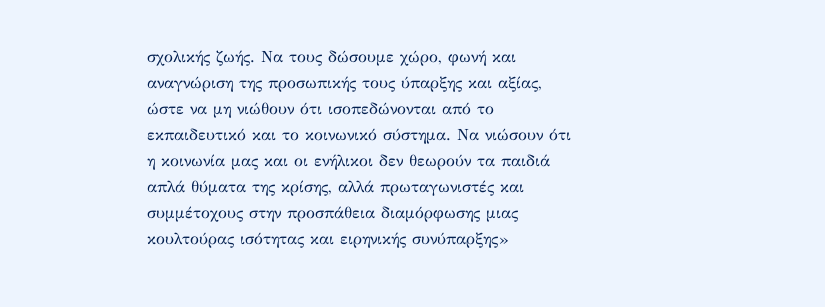σχολικής ζωής. Να τους δώσουμε χώρο, φωνή και αναγνώριση της προσωπικής τους ύπαρξης και αξίας, ώστε να μη νιώθουν ότι ισοπεδώνονται από το εκπαιδευτικό και το κοινωνικό σύστημα. Να νιώσουν ότι η κοινωνία μας και οι ενήλικοι δεν θεωρούν τα παιδιά απλά θύματα της κρίσης, αλλά πρωταγωνιστές και συμμέτοχους στην προσπάθεια διαμόρφωσης μιας κουλτούρας ισότητας και ειρηνικής συνύπαρξης»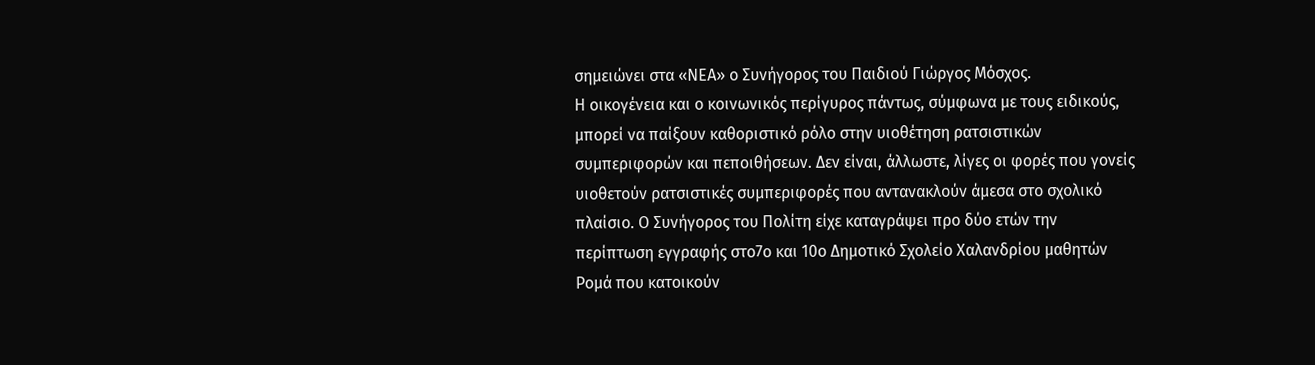σημειώνει στα «ΝΕΑ» ο Συνήγορος του Παιδιού Γιώργος Μόσχος.
Η οικογένεια και ο κοινωνικός περίγυρος πάντως, σύμφωνα με τους ειδικούς, μπορεί να παίξουν καθοριστικό ρόλο στην υιοθέτηση ρατσιστικών συμπεριφορών και πεποιθήσεων. Δεν είναι, άλλωστε, λίγες οι φορές που γονείς υιοθετούν ρατσιστικές συμπεριφορές που αντανακλούν άμεσα στο σχολικό πλαίσιο. Ο Συνήγορος του Πολίτη είχε καταγράψει προ δύο ετών την περίπτωση εγγραφής στο7ο και 10ο Δημοτικό Σχολείο Χαλανδρίου μαθητών Ρομά που κατοικούν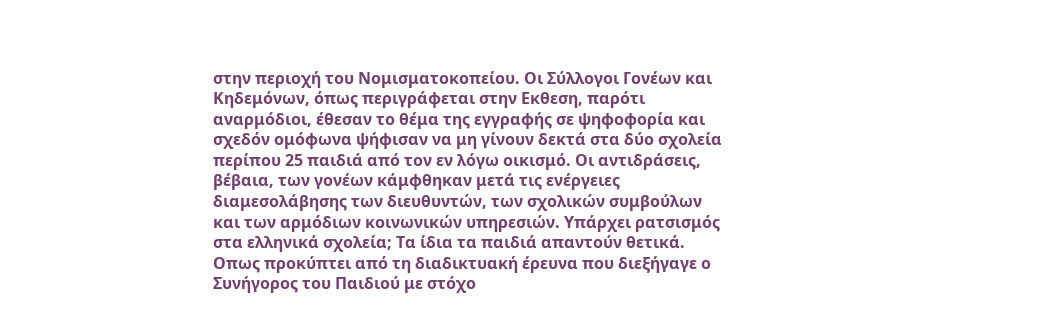στην περιοχή του Νομισματοκοπείου. Οι Σύλλογοι Γονέων και Κηδεμόνων, όπως περιγράφεται στην Εκθεση, παρότι αναρμόδιοι, έθεσαν το θέμα της εγγραφής σε ψηφοφορία και σχεδόν ομόφωνα ψήφισαν να μη γίνουν δεκτά στα δύο σχολεία περίπου 25 παιδιά από τον εν λόγω οικισμό. Οι αντιδράσεις, βέβαια, των γονέων κάμφθηκαν μετά τις ενέργειες διαμεσολάβησης των διευθυντών, των σχολικών συμβούλων και των αρμόδιων κοινωνικών υπηρεσιών. Υπάρχει ρατσισμός στα ελληνικά σχολεία; Τα ίδια τα παιδιά απαντούν θετικά. Οπως προκύπτει από τη διαδικτυακή έρευνα που διεξήγαγε ο Συνήγορος του Παιδιού με στόχο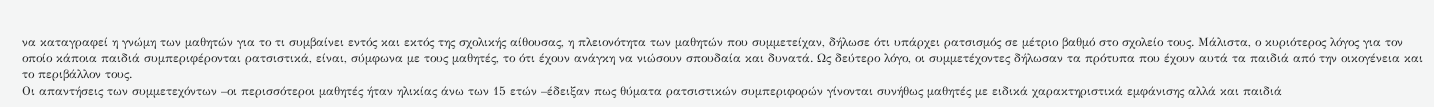να καταγραφεί η γνώμη των μαθητών για το τι συμβαίνει εντός και εκτός της σχολικής αίθουσας, η πλειονότητα των μαθητών που συμμετείχαν, δήλωσε ότι υπάρχει ρατσισμός σε μέτριο βαθμό στο σχολείο τους. Μάλιστα, ο κυριότερος λόγος για τον οποίο κάποια παιδιά συμπεριφέρονται ρατσιστικά, είναι, σύμφωνα με τους μαθητές, το ότι έχουν ανάγκη να νιώσουν σπουδαία και δυνατά. Ως δεύτερο λόγο, οι συμμετέχοντες δήλωσαν τα πρότυπα που έχουν αυτά τα παιδιά από την οικογένεια και το περιβάλλον τους.
Οι απαντήσεις των συμμετεχόντων –οι περισσότεροι μαθητές ήταν ηλικίας άνω των 15 ετών –έδειξαν πως θύματα ρατσιστικών συμπεριφορών γίνονται συνήθως μαθητές με ειδικά χαρακτηριστικά εμφάνισης αλλά και παιδιά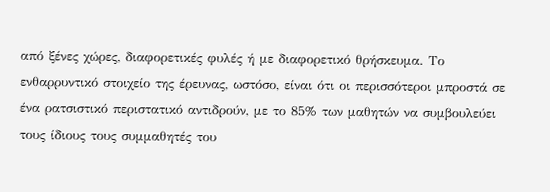από ξένες χώρες, διαφορετικές φυλές ή με διαφορετικό θρήσκευμα. Το ενθαρρυντικό στοιχείο της έρευνας, ωστόσο, είναι ότι οι περισσότεροι μπροστά σε ένα ρατσιστικό περιστατικό αντιδρούν, με το 85% των μαθητών να συμβουλεύει τους ίδιους τους συμμαθητές του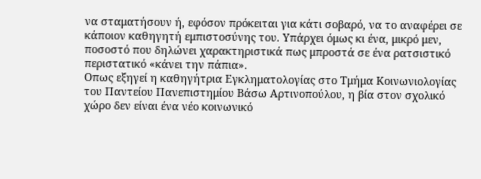να σταματήσουν ή, εφόσον πρόκειται για κάτι σοβαρό, να το αναφέρει σε κάποιον καθηγητή εμπιστοσύνης του. Υπάρχει όμως κι ένα, μικρό μεν, ποσοστό που δηλώνει χαρακτηριστικά πως μπροστά σε ένα ρατσιστικό περιστατικό «κάνει την πάπια».
Οπως εξηγεί η καθηγήτρια Εγκληματολογίας στο Τμήμα Κοινωνιολογίας του Παντείου Πανεπιστημίου Βάσω Αρτινοπούλου, η βία στον σχολικό χώρο δεν είναι ένα νέο κοινωνικό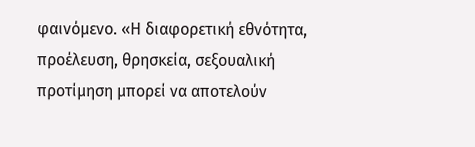φαινόμενο. «Η διαφορετική εθνότητα, προέλευση, θρησκεία, σεξουαλική προτίμηση μπορεί να αποτελούν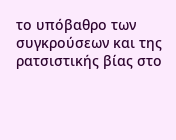το υπόβαθρο των συγκρούσεων και της ρατσιστικής βίας στο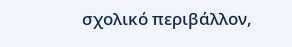σχολικό περιβάλλον,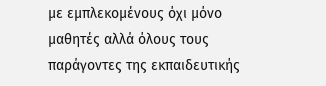με εμπλεκομένους όχι μόνο μαθητές αλλά όλους τους παράγοντες της εκπαιδευτικής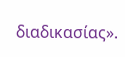διαδικασίας».